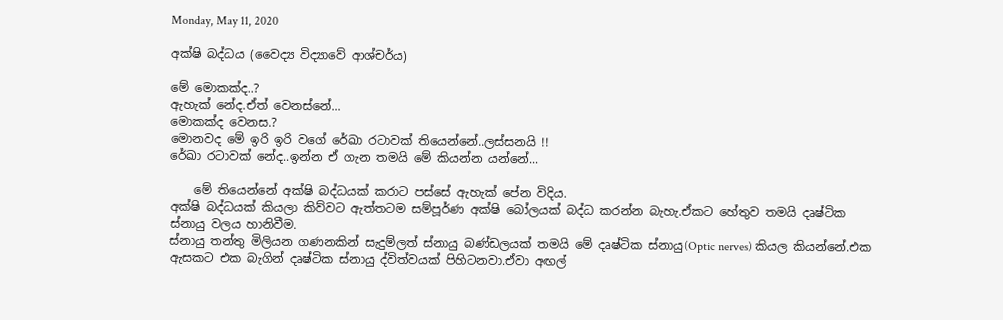Monday, May 11, 2020

අක්ෂි බද්ධය (වෛද්‍ය විද්‍යාවේ ආශ්චර්ය)

මේ මොකක්ද..?
ඇහැක් නේද.ඒත් වෙනස්නේ...
මොකක්ද වෙනස.?
මොනවද මේ ඉරි ඉරි වගේ රේඛා රටාවක් තියෙන්නේ..ලස්සනයි !!
රේඛා රටාවක් නේද..ඉන්න ඒ ගැන තමයි මේ කියන්න යන්නේ...

    මේ තියෙන්නේ අක්ෂි බද්ධයක් කරාට පස්සේ ඇහැක් පේන විදිය.
අක්ෂි බද්ධයක් කියලා කිව්වට ඇත්තටම සම්පූර්ණ අක්ෂි බෝලයක් බද්ධ කරන්න බැහැ.ඒකට හේතුව තමයි දෘෂ්ටික ස්නායු වලය හානිවීම.
ස්නායු තන්තු මිලියන ගණනකින් සැදුම්ලත් ස්නායු බණ්ඩලයක් තමයි මේ දෘෂ්ටික ස්නායු(Optic nerves) කියල කියන්නේ.එක ඇසකට එක බැගින් දෘෂ්ටික ස්නායු ද්විත්වයක් පිහිටනවා.ඒවා අඟල්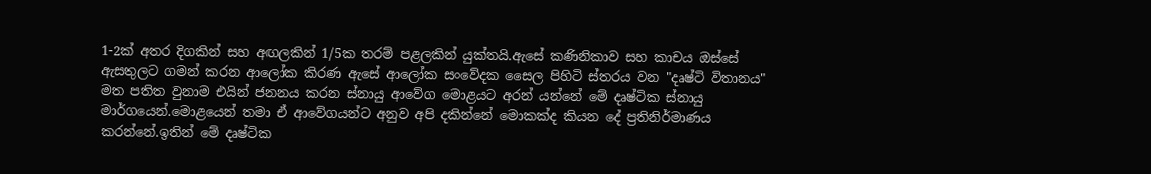1-2ක් අතර දිගකින් සහ අඟලකින් 1/5ක තරම් පළලකින් යුක්තයි.ඇසේ කණිනිකාව සහ කාචය ඔස්සේ ඇසතුලට ගමන් කරන ආලෝක කිරණ ඇසේ ආලෝක සංවේදක සෛල පිහිටි ස්තරය වන "දෘෂ්ටි විතානය" මත පතිත වුනාම එයින් ජනනය කරන ස්නායු ආවේග මොළයට අරන් යන්නේ මේ දෘෂ්ටික ස්නායු මාර්ගයෙන්.මොළයෙන් තමා ඒ ආවේගයන්ට අනුව අපි දකින්නේ මොකක්ද කියන දේ ප්‍රතිනිර්මාණය කරන්නේ.ඉතින් මේ දෘෂ්ටික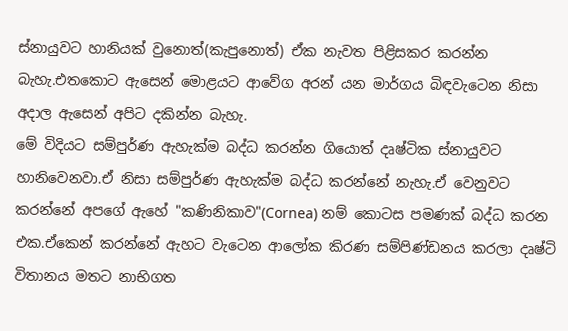ස්නායුවට හානියක් වුනොත්(කැපුනොත්) ඒක නැවත පිළිසකර කරන්න බැහැ.එතකොට ඇසෙන් මොළයට ආවේග අරන් යන මාර්ගය බිඳවැටෙන නිසා අදාල ඇසෙන් අපිට දකින්න බැහැ.
මේ විදියට සම්පුර්ණ ඇහැක්ම බද්ධ කරන්න ගියොත් දෘෂ්ටික ස්නායුවට හානිවෙනවා.ඒ නිසා සම්පුර්ණ ඇහැක්ම බද්ධ කරන්නේ නැහැ.ඒ වෙනුවට කරන්නේ අපගේ ඇහේ "කණිනිකාව"(Cornea) නම් කොටස පමණක් බද්ධ කරන එක.ඒකෙන් කරන්නේ ඇහට වැටෙන ආලෝක කිරණ සම්පිණ්ඩනය කරලා දෘෂ්ටි විතානය මතට නාභිගත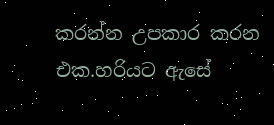කරන්න උපකාර කරන එක.හරියට ඇසේ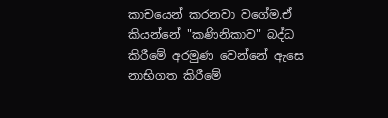කාචයෙන් කරනවා වගේම.ඒ කියන්නේ "කණිනිකාව" බද්ධ කිරීමේ අරමුණ වෙන්නේ ඇසෙ නාභිගත කිරීමේ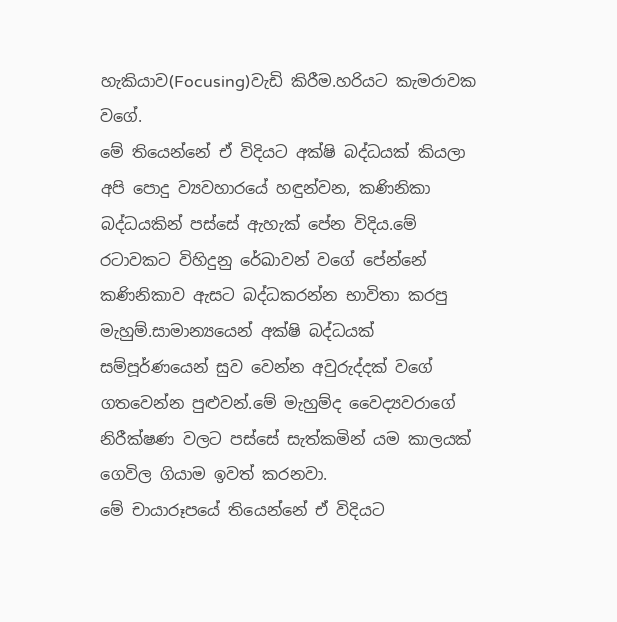හැකියාව(Focusing)වැඩි කිරීම.හරියට කැමරාවක වගේ.
මේ තියෙන්නේ ඒ විදියට අක්ෂි බද්ධයක් කියලා අපි පොදු ව්‍යවහාරයේ හඳුන්වන, කණිනිකා බද්ධයකින් පස්සේ ඇහැක් පේන විදිය.මේ රටාවකට විහිදුනු රේඛාවන් වගේ පේන්නේ කණිනිකාව ඇසට බද්ධකරන්න භාවිතා කරපු මැහුම්.සාමාන්‍යයෙන් අක්ෂි බද්ධයක් සම්පූර්ණයෙන් සුව වෙන්න අවුරුද්දක් වගේ ගතවෙන්න පුළුවන්.මේ මැහුම්ද වෛද්‍යවරාගේ නිරීක්ෂණ වලට පස්සේ සැත්කමින් යම කාලයක් ගෙවිල ගියාම ඉවත් කරනවා.
මේ චායාරූපයේ තියෙන්නේ ඒ විදියට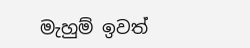මැහුම් ඉවත්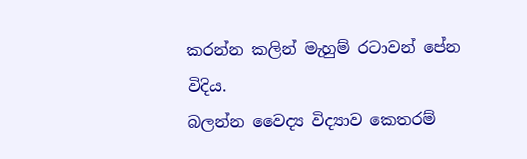කරන්න කලින් මැහුම් රටාවන් පේන විදිය.
බලන්න වෛද්‍ය විද්‍යාව කෙතරම්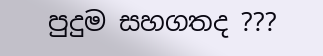පුදුම සහගතද ???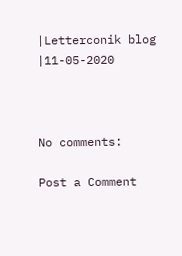|Letterconik blog
|11-05-2020



No comments:

Post a Comment